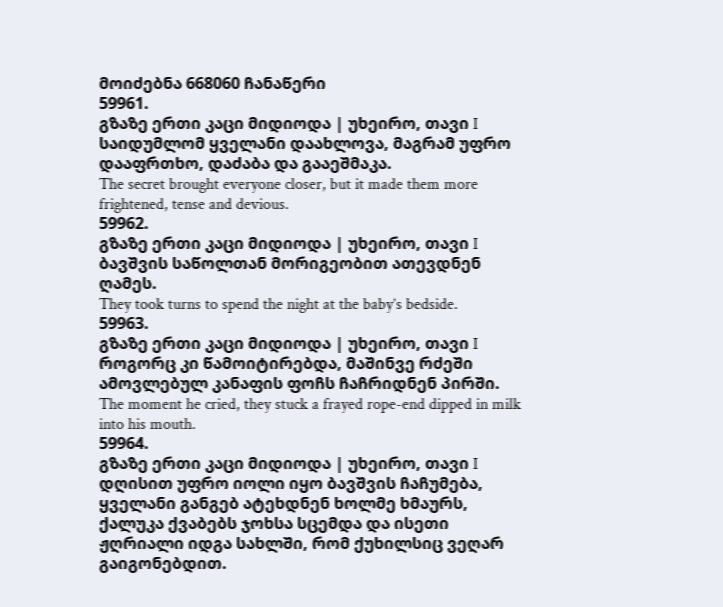მოიძებნა 668060 ჩანაწერი
59961.
გზაზე ერთი კაცი მიდიოდა | უხეირო, თავი I
საიდუმლომ ყველანი დაახლოვა, მაგრამ უფრო დააფრთხო, დაძაბა და გააეშმაკა.
The secret brought everyone closer, but it made them more frightened, tense and devious.
59962.
გზაზე ერთი კაცი მიდიოდა | უხეირო, თავი I
ბავშვის საწოლთან მორიგეობით ათევდნენ ღამეს.
They took turns to spend the night at the baby’s bedside.
59963.
გზაზე ერთი კაცი მიდიოდა | უხეირო, თავი I
როგორც კი წამოიტირებდა, მაშინვე რძეში ამოვლებულ კანაფის ფოჩს ჩაჩრიდნენ პირში.
The moment he cried, they stuck a frayed rope-end dipped in milk into his mouth.
59964.
გზაზე ერთი კაცი მიდიოდა | უხეირო, თავი I
დღისით უფრო იოლი იყო ბავშვის ჩაჩუმება, ყველანი განგებ ატეხდნენ ხოლმე ხმაურს, ქალუკა ქვაბებს ჯოხსა სცემდა და ისეთი ჟღრიალი იდგა სახლში, რომ ქუხილსიც ვეღარ გაიგონებდით.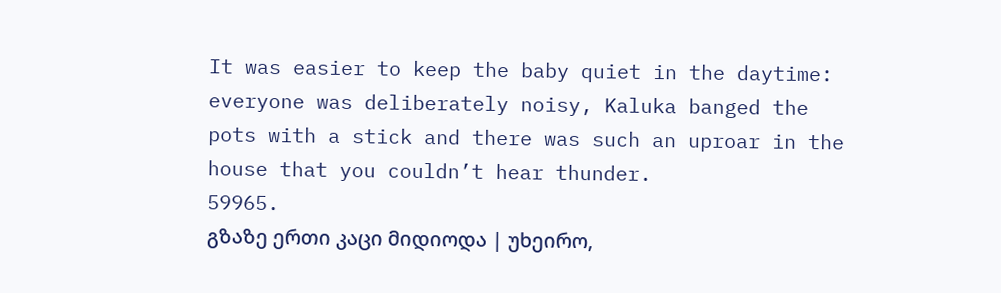It was easier to keep the baby quiet in the daytime: everyone was deliberately noisy, Kaluka banged the pots with a stick and there was such an uproar in the house that you couldn’t hear thunder.
59965.
გზაზე ერთი კაცი მიდიოდა | უხეირო,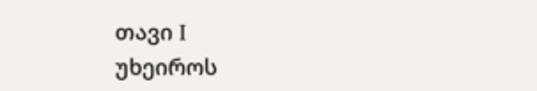თავი I
უხეიროს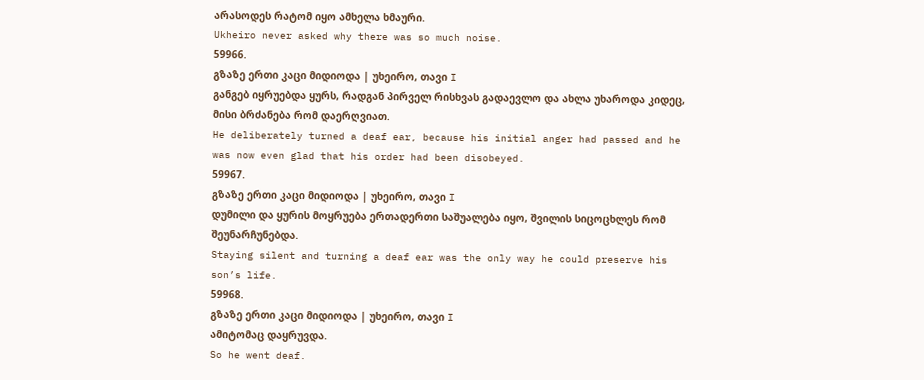არასოდეს რატომ იყო ამხელა ხმაური.
Ukheiro never asked why there was so much noise.
59966.
გზაზე ერთი კაცი მიდიოდა | უხეირო, თავი I
განგებ იყრუებდა ყურს, რადგან პირველ რისხვას გადაევლო და ახლა უხაროდა კიდეც, მისი ბრძანება რომ დაერღვიათ.
He deliberately turned a deaf ear, because his initial anger had passed and he was now even glad that his order had been disobeyed.
59967.
გზაზე ერთი კაცი მიდიოდა | უხეირო, თავი I
დუმილი და ყურის მოყრუება ერთადერთი საშუალება იყო, შვილის სიცოცხლეს რომ შეუნარჩუნებდა.
Staying silent and turning a deaf ear was the only way he could preserve his son’s life.
59968.
გზაზე ერთი კაცი მიდიოდა | უხეირო, თავი I
ამიტომაც დაყრუვდა.
So he went deaf.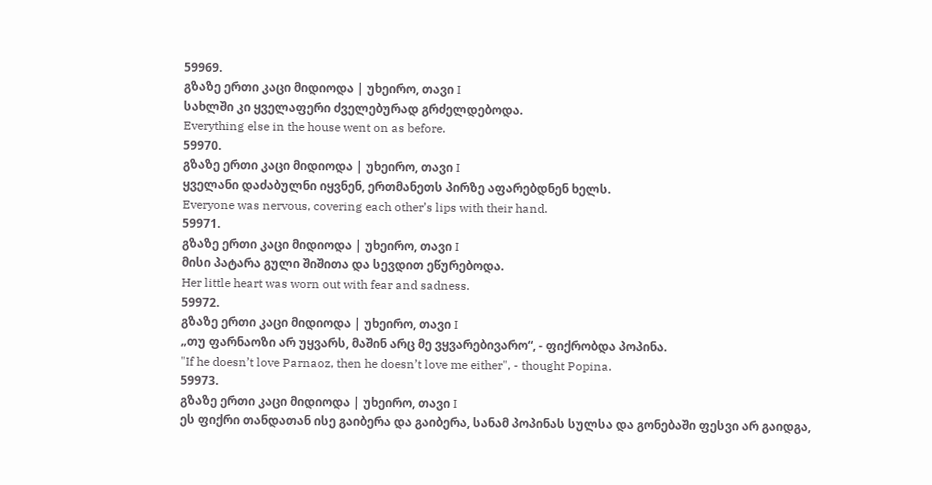59969.
გზაზე ერთი კაცი მიდიოდა | უხეირო, თავი I
სახლში კი ყველაფერი ძველებურად გრძელდებოდა.
Everything else in the house went on as before.
59970.
გზაზე ერთი კაცი მიდიოდა | უხეირო, თავი I
ყველანი დაძაბულნი იყვნენ, ერთმანეთს პირზე აფარებდნენ ხელს.
Everyone was nervous, covering each other’s lips with their hand.
59971.
გზაზე ერთი კაცი მიდიოდა | უხეირო, თავი I
მისი პატარა გული შიშითა და სევდით ეწურებოდა.
Her little heart was worn out with fear and sadness.
59972.
გზაზე ერთი კაცი მიდიოდა | უხეირო, თავი I
„თუ ფარნაოზი არ უყვარს, მაშინ არც მე ვყვარებივარო“, - ფიქრობდა პოპინა.
"If he doesn’t love Parnaoz, then he doesn’t love me either", - thought Popina.
59973.
გზაზე ერთი კაცი მიდიოდა | უხეირო, თავი I
ეს ფიქრი თანდათან ისე გაიბერა და გაიბერა, სანამ პოპინას სულსა და გონებაში ფესვი არ გაიდგა,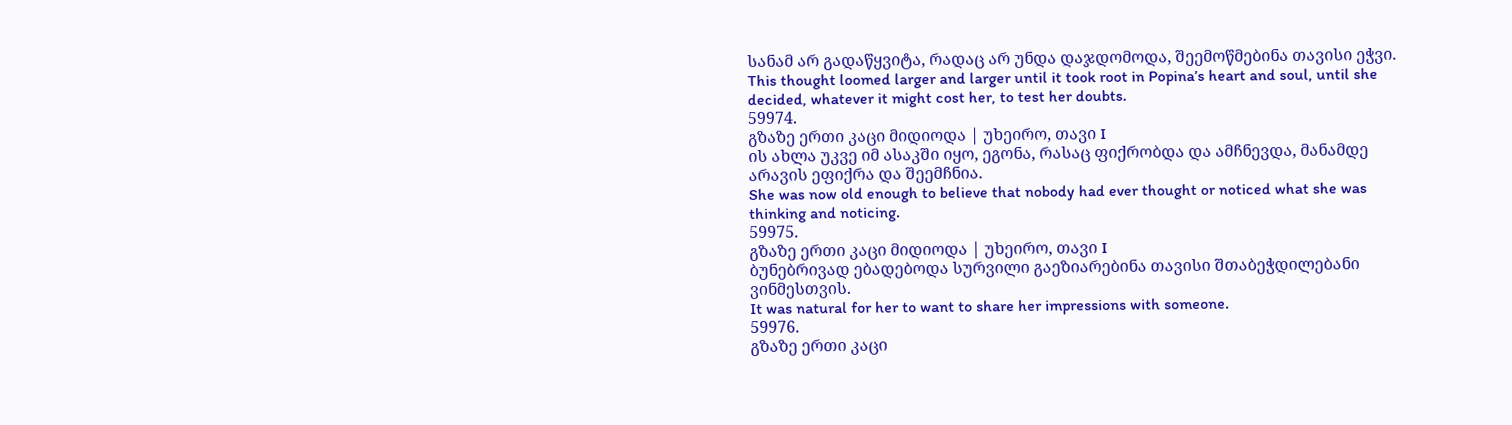სანამ არ გადაწყვიტა, რადაც არ უნდა დაჯდომოდა, შეემოწმებინა თავისი ეჭვი.
This thought loomed larger and larger until it took root in Popina’s heart and soul, until she decided, whatever it might cost her, to test her doubts.
59974.
გზაზე ერთი კაცი მიდიოდა | უხეირო, თავი I
ის ახლა უკვე იმ ასაკში იყო, ეგონა, რასაც ფიქრობდა და ამჩნევდა, მანამდე არავის ეფიქრა და შეემჩნია.
She was now old enough to believe that nobody had ever thought or noticed what she was thinking and noticing.
59975.
გზაზე ერთი კაცი მიდიოდა | უხეირო, თავი I
ბუნებრივად ებადებოდა სურვილი გაეზიარებინა თავისი შთაბეჭდილებანი ვინმესთვის.
It was natural for her to want to share her impressions with someone.
59976.
გზაზე ერთი კაცი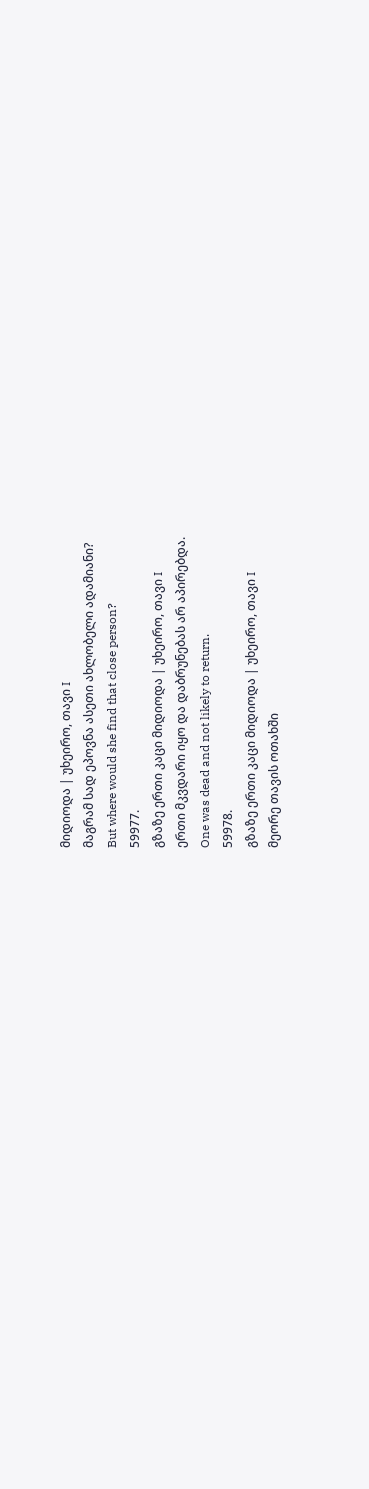მიდიოდა | უხეირო, თავი I
მაგრამ სად ეპოვნა ასეთი ახლობელი ადამიანი?
But where would she find that close person?
59977.
გზაზე ერთი კაცი მიდიოდა | უხეირო, თავი I
ერთი მკვდარი იყო და დაბრუნებას არ აპირებდა.
One was dead and not likely to return.
59978.
გზაზე ერთი კაცი მიდიოდა | უხეირო, თავი I
მეორე თავის ოთახში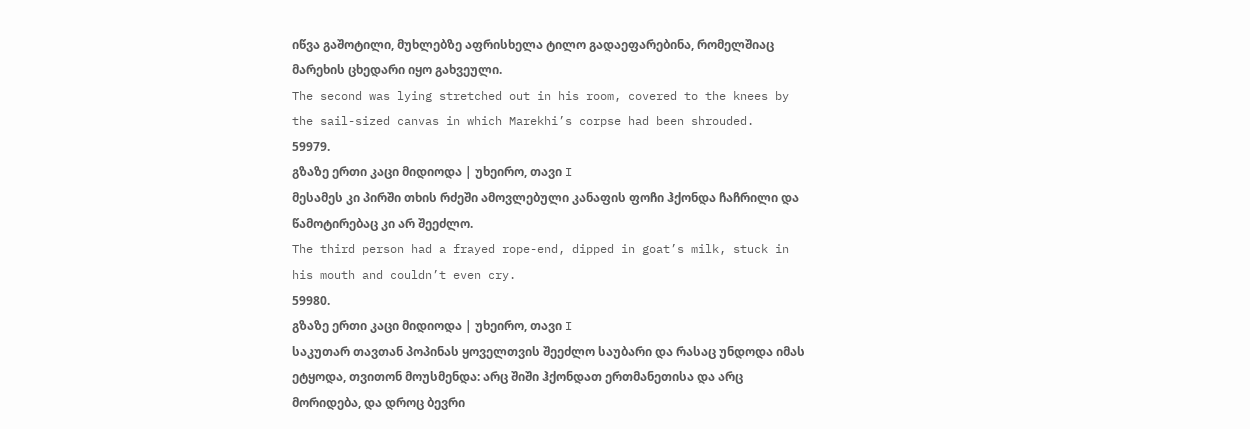იწვა გაშოტილი, მუხლებზე აფრისხელა ტილო გადაეფარებინა, რომელშიაც მარეხის ცხედარი იყო გახვეული.
The second was lying stretched out in his room, covered to the knees by the sail-sized canvas in which Marekhi’s corpse had been shrouded.
59979.
გზაზე ერთი კაცი მიდიოდა | უხეირო, თავი I
მესამეს კი პირში თხის რძეში ამოვლებული კანაფის ფოჩი ჰქონდა ჩაჩრილი და წამოტირებაც კი არ შეეძლო.
The third person had a frayed rope-end, dipped in goat’s milk, stuck in his mouth and couldn’t even cry.
59980.
გზაზე ერთი კაცი მიდიოდა | უხეირო, თავი I
საკუთარ თავთან პოპინას ყოველთვის შეეძლო საუბარი და რასაც უნდოდა იმას ეტყოდა, თვითონ მოუსმენდა: არც შიში ჰქონდათ ერთმანეთისა და არც მორიდება, და დროც ბევრი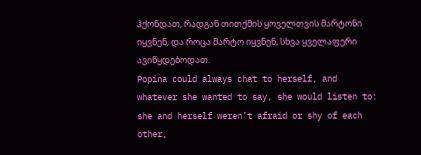ჰქონდათ, რადგან თითქმის ყოველთვის მარტონი იყვნენ, და როცა მარტო იყვნენ, სხვა ყველაფერი ავიწყდებოდათ.
Popina could always chat to herself, and whatever she wanted to say, she would listen to: she and herself weren’t afraid or shy of each other,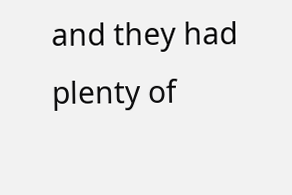and they had plenty of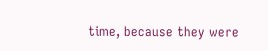time, because they were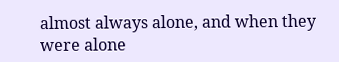almost always alone, and when they were alone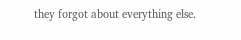they forgot about everything else.